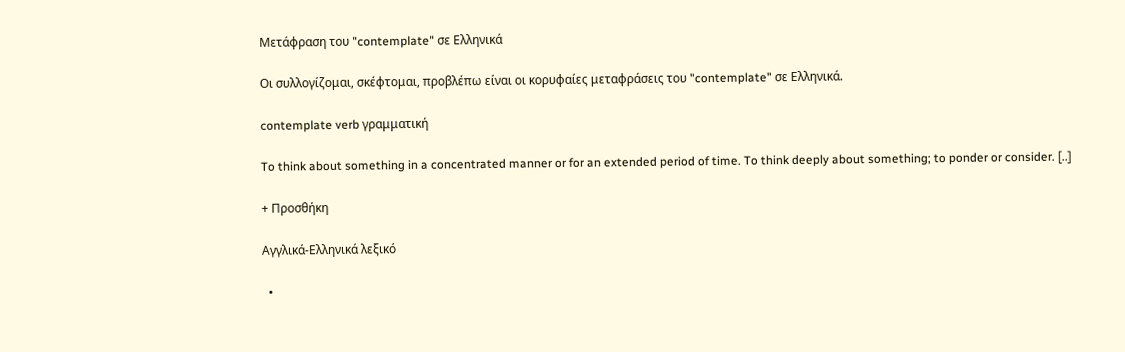Μετάφραση του "contemplate" σε Ελληνικά

Οι συλλογίζομαι, σκέφτομαι, προβλέπω είναι οι κορυφαίες μεταφράσεις του "contemplate" σε Ελληνικά.

contemplate verb γραμματική

To think about something in a concentrated manner or for an extended period of time. To think deeply about something; to ponder or consider. [..]

+ Προσθήκη

Αγγλικά-Ελληνικά λεξικό

  •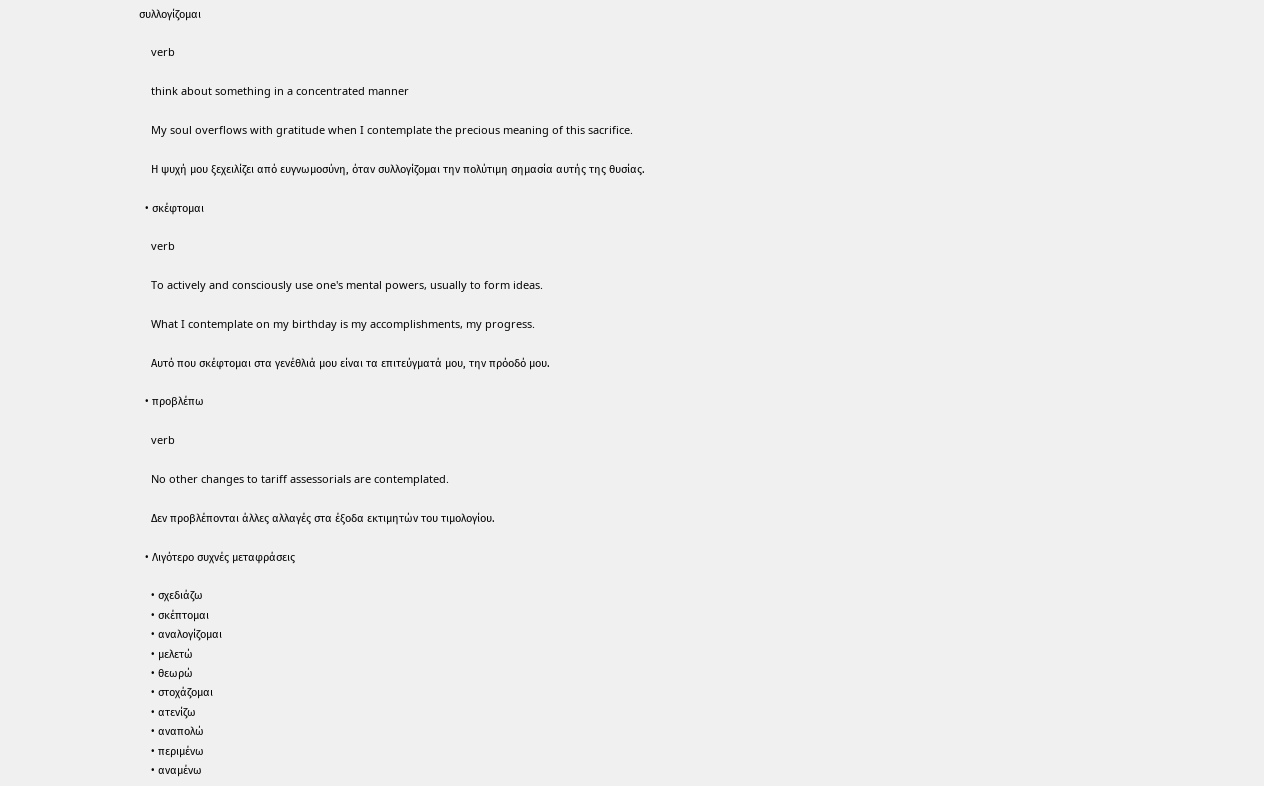συλλογίζομαι

    verb

    think about something in a concentrated manner

    My soul overflows with gratitude when I contemplate the precious meaning of this sacrifice.

    Η ψυχή μου ξεχειλίζει από ευγνωμοσύνη, όταν συλλογίζομαι την πολύτιμη σημασία αυτής της θυσίας.

  • σκέφτομαι

    verb

    To actively and consciously use one's mental powers, usually to form ideas.

    What I contemplate on my birthday is my accomplishments, my progress.

    Αυτό που σκέφτομαι στα γενέθλιά μου είναι τα επιτεύγματά μου, την πρόοδό μου.

  • προβλέπω

    verb

    No other changes to tariff assessorials are contemplated.

    Δεν προβλέπονται άλλες αλλαγές στα έξοδα εκτιμητών του τιμολογίου.

  • Λιγότερο συχνές μεταφράσεις

    • σχεδιάζω
    • σκέπτομαι
    • αναλογίζομαι
    • μελετώ
    • θεωρώ
    • στοχάζομαι
    • ατενίζω
    • αναπολώ
    • περιμένω
    • αναμένω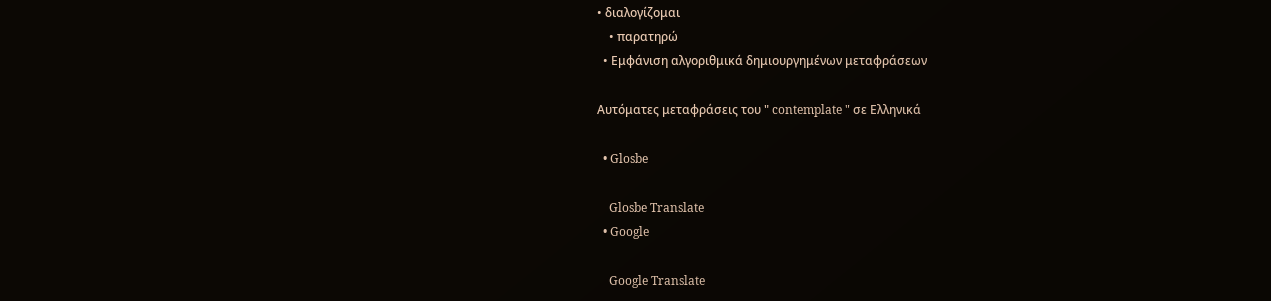• διαλογίζομαι
    • παρατηρώ
  • Εμφάνιση αλγοριθμικά δημιουργημένων μεταφράσεων

Αυτόματες μεταφράσεις του " contemplate " σε Ελληνικά

  • Glosbe

    Glosbe Translate
  • Google

    Google Translate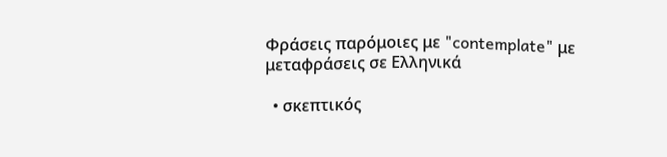Φράσεις παρόμοιες με "contemplate" με μεταφράσεις σε Ελληνικά

  • σκεπτικός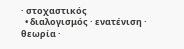· στοχαστικός
  • διαλογισμός · ενατένιση · θεωρία ·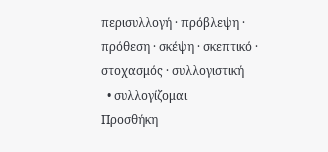περισυλλογή · πρόβλεψη · πρόθεση · σκέψη · σκεπτικό · στοχασμός · συλλογιστική
  • συλλογίζομαι
Προσθήκη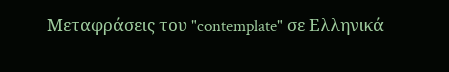Μεταφράσεις του "contemplate" σε Ελληνικά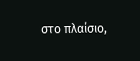στο πλαίσιο,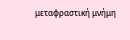μεταφραστική μνήμη